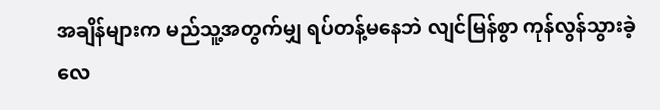အချိန်များက မည်သူ့အတွက်မျှ ရပ်တန့်မနေဘဲ လျင်မြန်စွာ ကုန်လွန်သွားခဲ့လေ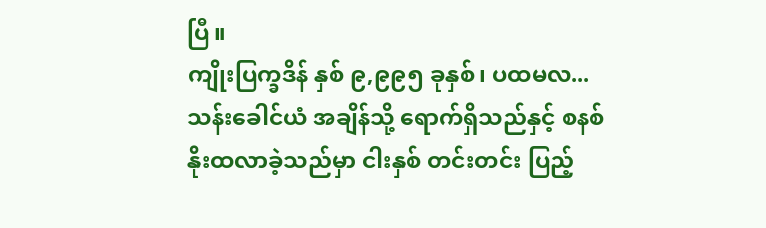ပြီ။
ကျိုးပြက္ခဒိန် နှစ် ၉,၉၉၅ ခုနှစ်၊ ပထမလ...
သန်းခေါင်ယံ အချိန်သို့ ရောက်ရှိသည်နှင့် စနစ် နိုးထလာခဲ့သည်မှာ ငါးနှစ် တင်းတင်း ပြည့်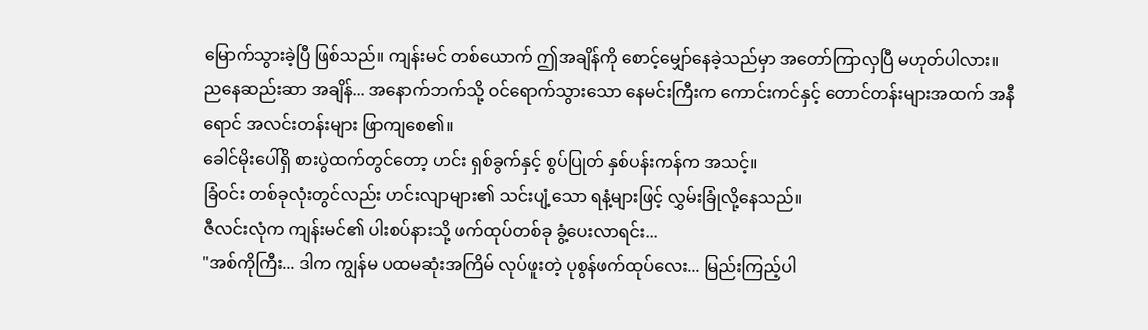မြောက်သွားခဲ့ပြီ ဖြစ်သည်။ ကျန်းမင် တစ်ယောက် ဤအချိန်ကို စောင့်မျှော်နေခဲ့သည်မှာ အတော်ကြာလှပြီ မဟုတ်ပါလား။
ညနေဆည်းဆာ အချိန်... အနောက်ဘက်သို့ ဝင်ရောက်သွားသော နေမင်းကြီးက ကောင်းကင်နှင့် တောင်တန်းများအထက် အနီရောင် အလင်းတန်းများ ဖြာကျစေ၏။
ခေါင်မိုးပေါ်ရှိ စားပွဲထက်တွင်တော့ ဟင်း ရှစ်ခွက်နှင့် စွပ်ပြုတ် နှစ်ပန်းကန်က အသင့်။
ခြံဝင်း တစ်ခုလုံးတွင်လည်း ဟင်းလျာများ၏ သင်းပျံ့သော ရနံ့များဖြင့် လွှမ်းခြုံလို့နေသည်။
ဇီလင်းလုံက ကျန်းမင်၏ ပါးစပ်နားသို့ ဖက်ထုပ်တစ်ခု ခွံ့ပေးလာရင်း...
"အစ်ကိုကြီး... ဒါက ကျွန်မ ပထမဆုံးအကြိမ် လုပ်ဖူးတဲ့ ပုစွန်ဖက်ထုပ်လေး... မြည်းကြည့်ပါ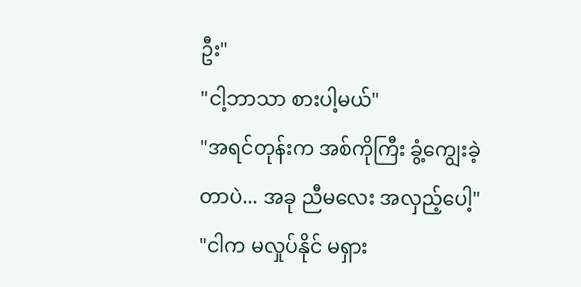ဦး"
"ငါ့ဘာသာ စားပါ့မယ်"
"အရင်တုန်းက အစ်ကိုကြီး ခွံ့ကျွေးခဲ့တာပဲ... အခု ညီမလေး အလှည့်ပေါ့"
"ငါက မလှုပ်နိုင် မရှား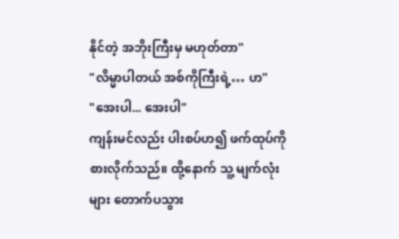နိုင်တဲ့ အဘိုးကြီးမှ မဟုတ်တာ"
"လိမ္မာပါတယ် အစ်ကိုကြီးရဲ့… ဟ"
"အေးပါ... အေးပါ"
ကျန်းမင်လည်း ပါးစပ်ဟ၍ ဖက်ထုပ်ကို စားလိုက်သည်။ ထို့နောက် သူ့ မျက်လုံးများ တောက်ပသွား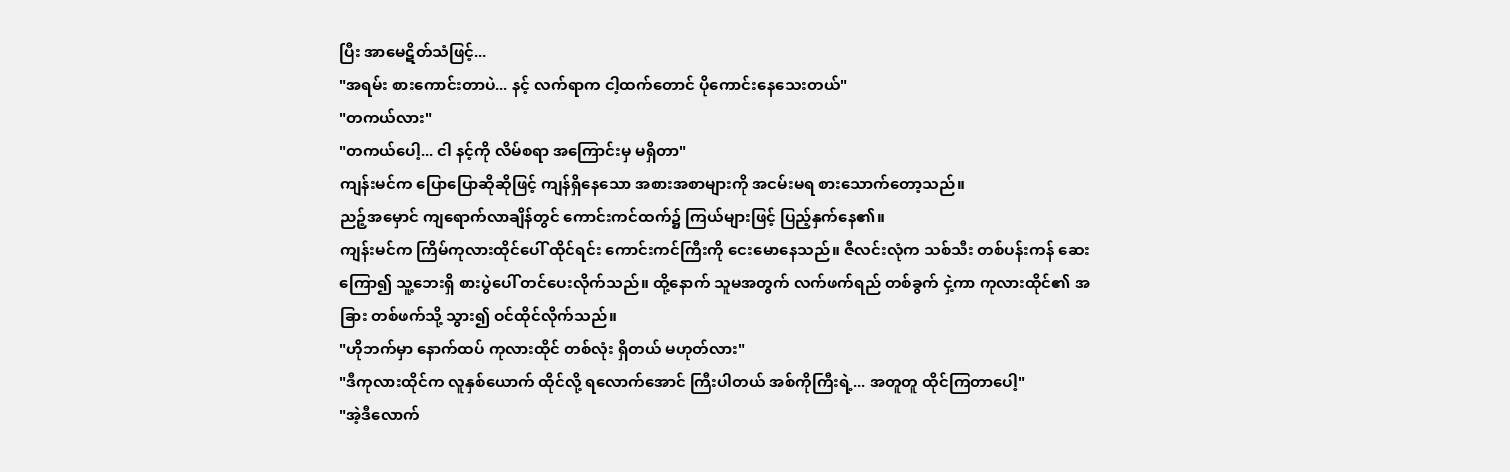ပြီး အာမေဋိတ်သံဖြင့်...
"အရမ်း စားကောင်းတာပဲ... နင့် လက်ရာက ငါ့ထက်တောင် ပိုကောင်းနေသေးတယ်"
"တကယ်လား"
"တကယ်ပေါ့... ငါ နင့်ကို လိမ်စရာ အကြောင်းမှ မရှိတာ"
ကျန်းမင်က ပြောပြောဆိုဆိုဖြင့် ကျန်ရှိနေသော အစားအစာများကို အငမ်းမရ စားသောက်တော့သည်။
ညဉ့်အမှောင် ကျရောက်လာချိန်တွင် ကောင်းကင်ထက်၌ ကြယ်များဖြင့် ပြည့်နှက်နေ၏။
ကျန်းမင်က ကြိမ်ကုလားထိုင်ပေါ် ထိုင်ရင်း ကောင်းကင်ကြီးကို ငေးမောနေသည်။ ဇီလင်းလုံက သစ်သီး တစ်ပန်းကန် ဆေးကြော၍ သူ့ဘေးရှိ စားပွဲပေါ် တင်ပေးလိုက်သည်။ ထို့နောက် သူမအတွက် လက်ဖက်ရည် တစ်ခွက် ငှဲ့ကာ ကုလားထိုင်၏ အခြား တစ်ဖက်သို့ သွား၍ ဝင်ထိုင်လိုက်သည်။
"ဟိုဘက်မှာ နောက်ထပ် ကုလားထိုင် တစ်လုံး ရှိတယ် မဟုတ်လား"
"ဒီကုလားထိုင်က လူနှစ်ယောက် ထိုင်လို့ ရလောက်အောင် ကြီးပါတယ် အစ်ကိုကြီးရဲ့... အတူတူ ထိုင်ကြတာပေါ့"
"အဲ့ဒီလောက်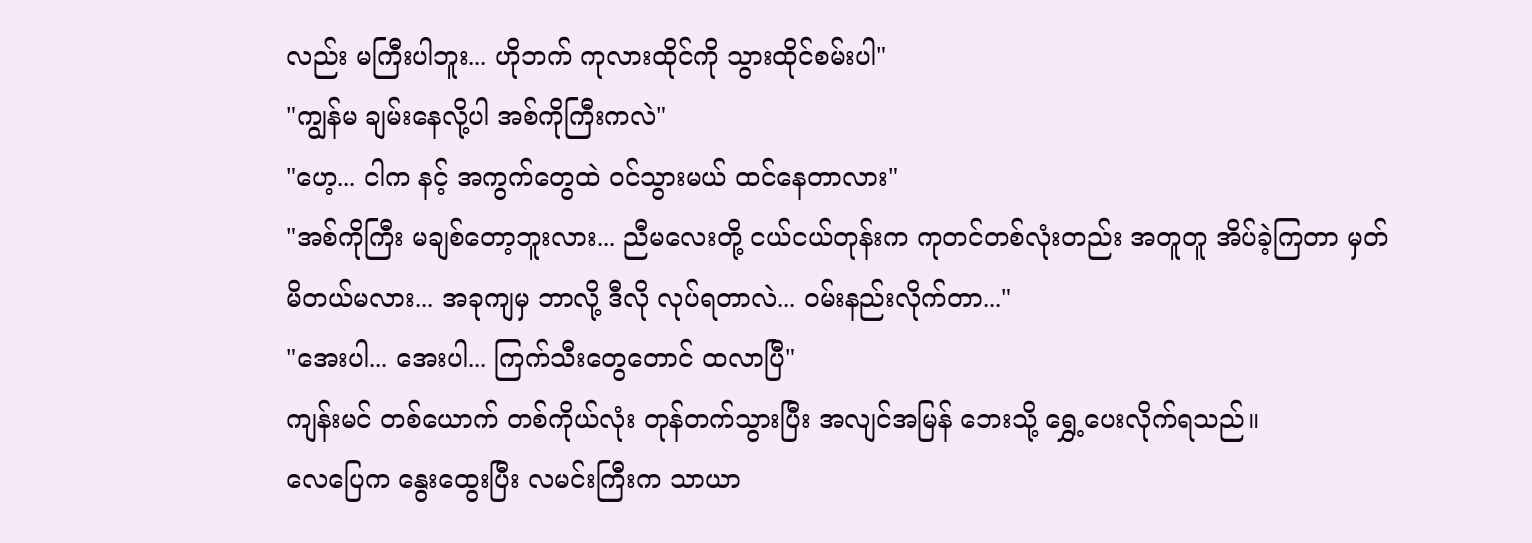လည်း မကြီးပါဘူး... ဟိုဘက် ကုလားထိုင်ကို သွားထိုင်စမ်းပါ"
"ကျွန်မ ချမ်းနေလို့ပါ အစ်ကိုကြီးကလဲ"
"ဟေ့... ငါက နင့် အကွက်တွေထဲ ဝင်သွားမယ် ထင်နေတာလား"
"အစ်ကိုကြီး မချစ်တော့ဘူးလား... ညီမလေးတို့ ငယ်ငယ်တုန်းက ကုတင်တစ်လုံးတည်း အတူတူ အိပ်ခဲ့ကြတာ မှတ်မိတယ်မလား... အခုကျမှ ဘာလို့ ဒီလို လုပ်ရတာလဲ... ဝမ်းနည်းလိုက်တာ..."
"အေးပါ... အေးပါ... ကြက်သီးတွေတောင် ထလာပြီ"
ကျန်းမင် တစ်ယောက် တစ်ကိုယ်လုံး တုန်တက်သွားပြီး အလျင်အမြန် ဘေးသို့ ရွှေ့ပေးလိုက်ရသည်။
လေပြေက နွေးထွေးပြီး လမင်းကြီးက သာယာ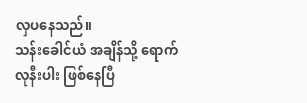လှပနေသည်။
သန်းခေါင်ယံ အချိန်သို့ ရောက်လုနီးပါး ဖြစ်နေပြီ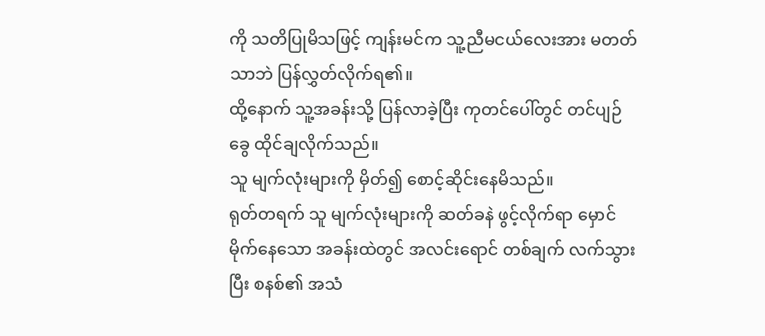ကို သတိပြုမိသဖြင့် ကျန်းမင်က သူ့ညီမငယ်လေးအား မတတ်သာဘဲ ပြန်လွှတ်လိုက်ရ၏။
ထို့နောက် သူ့အခန်းသို့ ပြန်လာခဲ့ပြီး ကုတင်ပေါ်တွင် တင်ပျဉ်ခွေ ထိုင်ချလိုက်သည်။
သူ မျက်လုံးများကို မှိတ်၍ စောင့်ဆိုင်းနေမိသည်။
ရုတ်တရက် သူ မျက်လုံးများကို ဆတ်ခနဲ ဖွင့်လိုက်ရာ မှောင်မိုက်နေသော အခန်းထဲတွင် အလင်းရောင် တစ်ချက် လက်သွားပြီး စနစ်၏ အသံ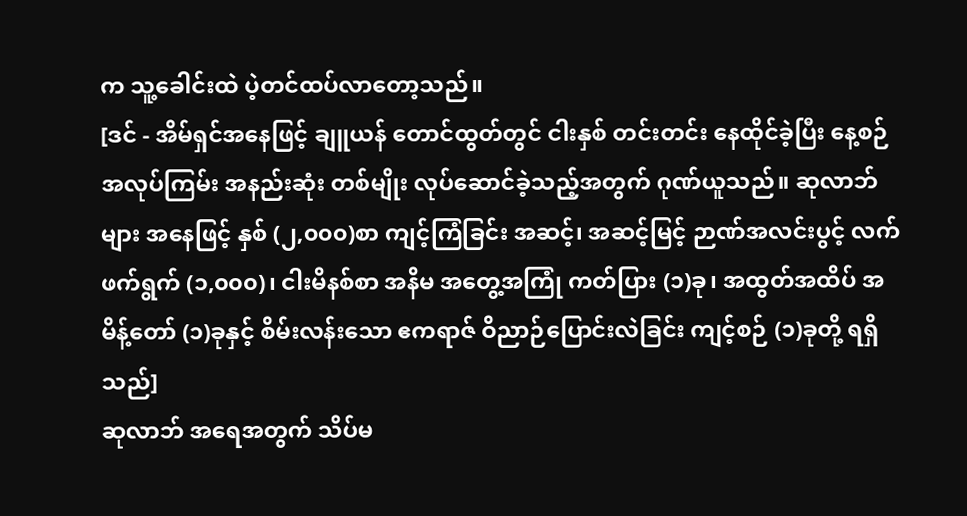က သူ့ခေါင်းထဲ ပဲ့တင်ထပ်လာတော့သည်။
[ဒင် - အိမ်ရှင်အနေဖြင့် ချူယန် တောင်ထွတ်တွင် ငါးနှစ် တင်းတင်း နေထိုင်ခဲ့ပြီး နေ့စဉ် အလုပ်ကြမ်း အနည်းဆုံး တစ်မျိုး လုပ်ဆောင်ခဲ့သည့်အတွက် ဂုဏ်ယူသည်။ ဆုလာဘ်များ အနေဖြင့် နှစ် (၂,၀၀၀)စာ ကျင့်ကြံခြင်း အဆင့်၊ အဆင့်မြင့် ဉာဏ်အလင်းပွင့် လက်ဖက်ရွက် (၁,၀၀၀)၊ ငါးမိနစ်စာ အနိမ အတွေ့အကြုံ ကတ်ပြား (၁)ခု၊ အထွတ်အထိပ် အမိန့်တော် (၁)ခုနှင့် စိမ်းလန်းသော ဧကရာဇ် ဝိညာဉ်ပြောင်းလဲခြင်း ကျင့်စဉ် (၁)ခုတို့ ရရှိသည်]
ဆုလာဘ် အရေအတွက် သိပ်မ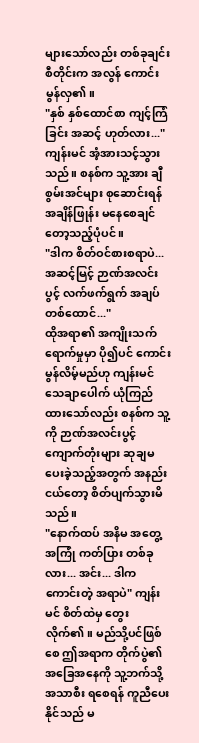များသော်လည်း တစ်ခုချင်းစီတိုင်းက အလွန် ကောင်းမွန်လှ၏။
"နှစ် နှစ်ထောင်စာ ကျင့်ကြံခြင်း အဆင့် ဟုတ်လား..."
ကျန်းမင် အံ့အားသင့်သွားသည်။ စနစ်က သူ့အား ချီစွမ်းအင်များ စုဆောင်းရန် အချိန်ဖြုန်း မနေစေချင်တော့သည့်ပုံပင်။
"ဒါက စိတ်ဝင်စားစရာပဲ... အဆင့်မြင့် ဉာဏ်အလင်းပွင့် လက်ဖက်ရွက် အချပ် တစ်ထောင်..."
ထိုအရာ၏ အကျိုးသက်ရောက်မှုမှာ ပို၍ပင် ကောင်းမွန်လိမ့်မည်ဟု ကျန်းမင် သေချာပေါက် ယုံကြည်ထားသော်လည်း စနစ်က သူ့ကို ဉာဏ်အလင်းပွင့် ကျောက်တုံးများ ဆုချမပေးခဲ့သည့်အတွက် အနည်းငယ်တော့ စိတ်ပျက်သွားမိသည်။
"နောက်ထပ် အနိမ အတွေ့အကြုံ ကတ်ပြား တစ်ခုလား... အင်း... ဒါက ကောင်းတဲ့ အရာပဲ" ကျန်းမင် စိတ်ထဲမှ တွေးလိုက်၏။ မည်သို့ပင်ဖြစ်စေ ဤအရာက တိုက်ပွဲ၏ အခြေအနေကို သူ့ဘက်သို့ အသာစီး ရစေရန် ကူညီပေးနိုင်သည် မ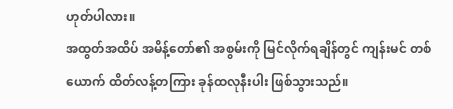ဟုတ်ပါလား။
အထွတ်အထိပ် အမိန့်တော်၏ အစွမ်းကို မြင်လိုက်ရချိန်တွင် ကျန်းမင် တစ်ယောက် ထိတ်လန့်တကြား ခုန်ထလုနီးပါး ဖြစ်သွားသည်။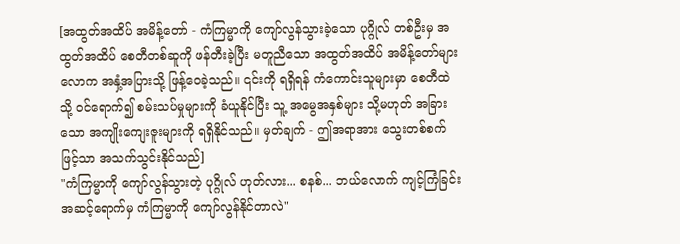[အထွတ်အထိပ် အမိန့်တော် - ကံကြမ္မာကို ကျော်လွန်သွားခဲ့သော ပုဂ္ဂိုလ် တစ်ဦးမှ အထွတ်အထိပ် စေတီတစ်ဆူကို ဖန်တီးခဲ့ပြီး မတူညီသော အထွတ်အထိပ် အမိန့်တော်များ လောက အနှံ့အပြားသို့ ဖြန့်ဝေခဲ့သည်။ ၎င်းကို ရရှိရန် ကံကောင်းသူများမှာ စေတီထဲသို့ ဝင်ရောက်၍ စမ်းသပ်မှုများကို ခံယူနိုင်ပြီး သူ့ အမွေအနှစ်များ သို့မဟုတ် အခြားသော အကျိုးကျေးဇူးများကို ရရှိနိုင်သည်။ မှတ်ချက် - ဤအရာအား သွေးတစ်စက်ဖြင့်သာ အသက်သွင်းနိုင်သည်]
"ကံကြမ္မာကို ကျော်လွန်သွားတဲ့ ပုဂ္ဂိုလ် ဟုတ်လား... စနစ်... ဘယ်လောက် ကျင့်ကြံခြင်း အဆင့်ရောက်မှ ကံကြမ္မာကို ကျော်လွန်နိုင်တာလဲ"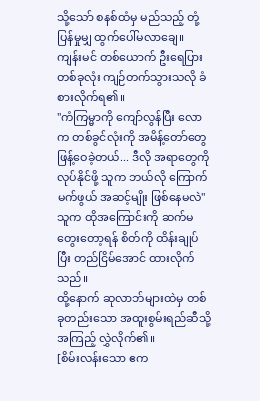သို့သော် စနစ်ထံမှ မည်သည့် တုံ့ပြန်မှုမျှ ထွက်ပေါ်မလာချေ။
ကျန်းမင် တစ်ယောက် ဦးရေပြားတစ်ခုလုံး ကျဉ်တက်သွားသလို ခံစားလိုက်ရ၏။
"ကံကြမ္မာကို ကျော်လွန်ပြီး လောက တစ်ခွင်လုံးကို အမိန့်တော်တွေ ဖြန့်ဝေခဲ့တယ်... ဒီလို အရာတွေကို လုပ်နိုင်ဖို့ သူက ဘယ်လို ကြောက်မက်ဖွယ် အဆင့်မျိုး ဖြစ်နေမလဲ"
သူက ထိုအကြောင်းကို ဆက်မတွေးတော့ရန် စိတ်ကို ထိန်းချုပ်ပြီး တည်ငြိမ်အောင် ထားလိုက်သည်။
ထို့နောက် ဆုလာဘ်များထဲမှ တစ်ခုတည်းသော အထူးစွမ်းရည်ဆီသို့ အကြည့် လွှဲလိုက်၏။
[စိမ်းလန်းသော ဧက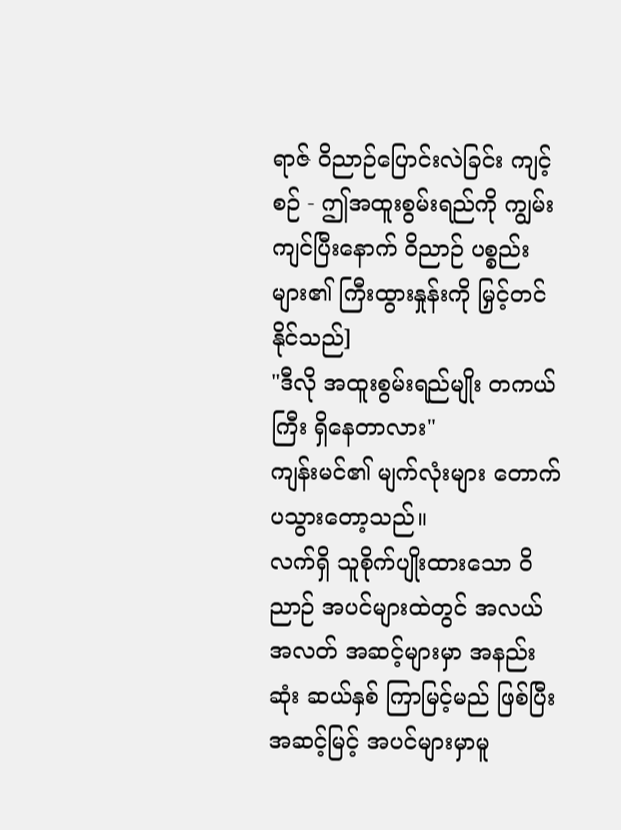ရာဇ် ဝိညာဉ်ပြောင်းလဲခြင်း ကျင့်စဉ် - ဤအထူးစွမ်းရည်ကို ကျွမ်းကျင်ပြီးနောက် ဝိညာဉ် ပစ္စည်းများ၏ ကြီးထွားနှုန်းကို မြှင့်တင်နိုင်သည်]
"ဒီလို အထူးစွမ်းရည်မျိုး တကယ်ကြီး ရှိနေတာလား"
ကျန်းမင်၏ မျက်လုံးများ တောက်ပသွားတော့သည်။
လက်ရှိ သူစိုက်ပျိုးထားသော ဝိညာဉ် အပင်များထဲတွင် အလယ်အလတ် အဆင့်များမှာ အနည်းဆုံး ဆယ်နှစ် ကြာမြင့်မည် ဖြစ်ပြီး အဆင့်မြင့် အပင်များမှာမူ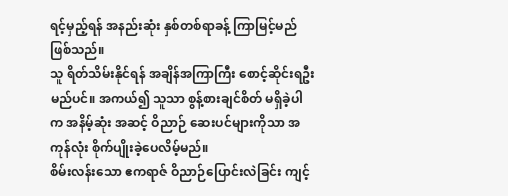ရင့်မှည့်ရန် အနည်းဆုံး နှစ်တစ်ရာခန့် ကြာမြင့်မည် ဖြစ်သည်။
သူ ရိတ်သိမ်းနိုင်ရန် အချိန်အကြာကြီး စောင့်ဆိုင်းရဦးမည်ပင်။ အကယ်၍ သူသာ စွန့်စားချင်စိတ် မရှိခဲ့ပါက အနိမ့်ဆုံး အဆင့် ဝိညာဉ် ဆေးပင်များကိုသာ အကုန်လုံး စိုက်ပျိုးခဲ့ပေလိမ့်မည်။
စိမ်းလန်းသော ဧကရာဇ် ဝိညာဉ်ပြောင်းလဲခြင်း ကျင့်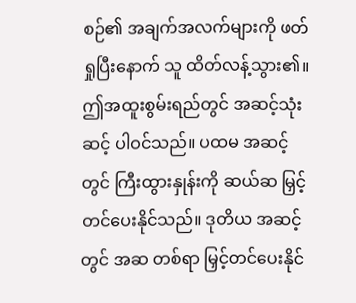စဉ်၏ အချက်အလက်များကို ဖတ်ရှုပြီးနောက် သူ ထိတ်လန့်သွား၏။
ဤအထူးစွမ်းရည်တွင် အဆင့်သုံးဆင့် ပါဝင်သည်။ ပထမ အဆင့်တွင် ကြီးထွားနှုန်းကို ဆယ်ဆ မြှင့်တင်ပေးနိုင်သည်။ ဒုတိယ အဆင့်တွင် အဆ တစ်ရာ မြှင့်တင်ပေးနိုင်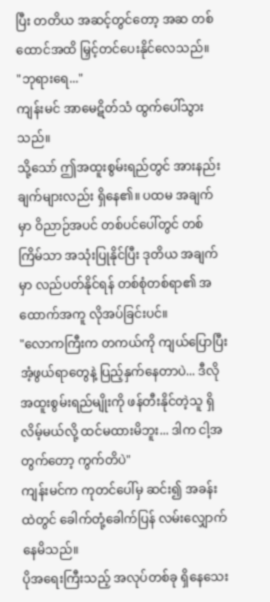ပြီး တတိယ အဆင့်တွင်တော့ အဆ တစ်ထောင်အထိ မြှင့်တင်ပေးနိုင်လေသည်။
"ဘုရားရေ..."
ကျန်းမင် အာမေဋိတ်သံ ထွက်ပေါ်သွားသည်။
သို့သော် ဤအထူးစွမ်းရည်တွင် အားနည်းချက်များလည်း ရှိနေ၏။ ပထမ အချက်မှာ ဝိညာဉ်အပင် တစ်ပင်ပေါ်တွင် တစ်ကြိမ်သာ အသုံးပြုနိုင်ပြီး ဒုတိယ အချက်မှာ လည်ပတ်နိုင်ရန် တစ်စုံတစ်ရာ၏ အထောက်အကူ လိုအပ်ခြင်းပင်။
"လောကကြီးက တကယ်ကို ကျယ်ပြောပြီး အံ့ဖွယ်ရာတွေနဲ့ ပြည့်နှက်နေတာပဲ... ဒီလို အထူးစွမ်းရည်မျိုးကို ဖန်တီးနိုင်တဲ့သူ ရှိလိမ့်မယ်လို့ ထင်မထားမိဘူး... ဒါက ငါ့အတွက်တော့ ကွက်တိပဲ"
ကျန်းမင်က ကုတင်ပေါ်မှ ဆင်း၍ အခန်းထဲတွင် ခေါက်တုံ့ခေါက်ပြန် လမ်းလျှောက်နေမိသည်။
ပိုအရေးကြီးသည့် အလုပ်တစ်ခု ရှိနေသေး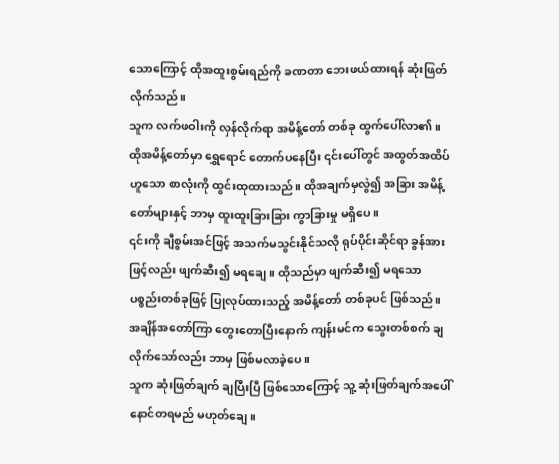သောကြောင့် ထိုအထူးစွမ်းရည်ကို ခဏတာ ဘေးဖယ်ထားရန် ဆုံးဖြတ်လိုက်သည်။
သူက လက်ဖဝါးကို လှန်လိုက်ရာ အမိန့်တော် တစ်ခု ထွက်ပေါ်လာ၏။
ထိုအမိန့်တော်မှာ ရွှေရောင် တောက်ပနေပြီး ၎င်းပေါ်တွင် အထွတ်အထိပ် ဟူသော စာလုံးကို ထွင်းထုထားသည်။ ထိုအချက်မှလွဲ၍ အခြား အမိန့်တော်များနှင့် ဘာမှ ထူးထူးခြားခြား ကွာခြားမှု မရှိပေ။
၎င်းကို ချီစွမ်းအင်ဖြင့် အသက်မသွင်းနိုင်သလို ရုပ်ပိုင်းဆိုင်ရာ ခွန်အားဖြင့်လည်း ဖျက်ဆီး၍ မရချေ။ ထိုသည်မှာ ဖျက်ဆီး၍ မရသော ပစ္စည်းတစ်ခုဖြင့် ပြုလုပ်ထားသည့် အမိန့်တော် တစ်ခုပင် ဖြစ်သည်။
အချိန်အတော်ကြာ တွေးတောပြီးနောက် ကျန်းမင်က သွေးတစ်စက် ချလိုက်သော်လည်း ဘာမှ ဖြစ်မလာခဲ့ပေ။
သူက ဆုံးဖြတ်ချက် ချပြီးပြီ ဖြစ်သောကြောင့် သူ့ ဆုံးဖြတ်ချက်အပေါ် နောင်တရမည် မဟုတ်ချေ။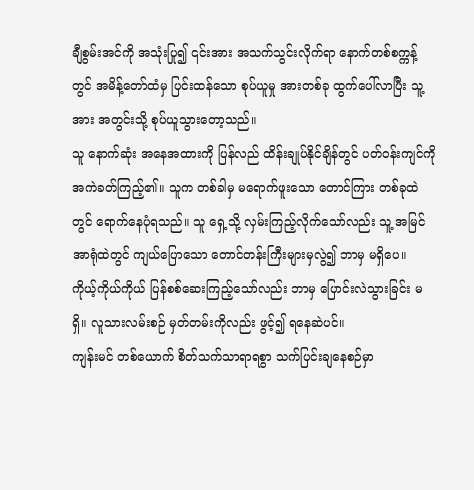ချီစွမ်းအင်ကို အသုံးပြု၍ ၎င်းအား အသက်သွင်းလိုက်ရာ နောက်တစ်စက္ကန့်တွင် အမိန့်တော်ထံမှ ပြင်းထန်သော စုပ်ယူမှု အားတစ်ခု ထွက်ပေါ်လာပြီး သူ့အား အတွင်းသို့ စုပ်ယူသွားတော့သည်။
သူ နောက်ဆုံး အနေအထားကို ပြန်လည် ထိန်းချုပ်နိုင်ချိန်တွင် ပတ်ဝန်းကျင်ကို အကဲခတ်ကြည့်၏။ သူက တစ်ခါမှ မရောက်ဖူးသော တောင်ကြား တစ်ခုထဲတွင် ရောက်နေပုံရသည်။ သူ ရှေ့သို့ လှမ်းကြည့်လိုက်သော်လည်း သူ့ အမြင်အာရုံထဲတွင် ကျယ်ပြောသော တောင်တန်းကြီးများမှလွဲ၍ ဘာမှ မရှိပေ။
ကိုယ့်ကိုယ်ကိုယ် ပြန်စစ်ဆေးကြည့်သော်လည်း ဘာမှ ပြောင်းလဲသွားခြင်း မရှိ။ လူသားလမ်းစဉ် မှတ်တမ်းကိုလည်း ဖွင့်၍ ရနေဆဲပင်။
ကျန်းမင် တစ်ယောက် စိတ်သက်သာရာရစွာ သက်ပြင်းချနေစဉ်မှာ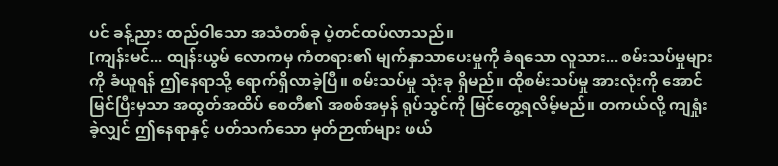ပင် ခန့်ညား ထည်ဝါသော အသံတစ်ခု ပဲ့တင်ထပ်လာသည်။
[ကျန်းမင်... ထျန်းယွမ် လောကမှ ကံတရား၏ မျက်နှာသာပေးမှုကို ခံရသော လူသား... စမ်းသပ်မှုများကို ခံယူရန် ဤနေရာသို့ ရောက်ရှိလာခဲ့ပြီ။ စမ်းသပ်မှု သုံးခု ရှိမည်။ ထိုစမ်းသပ်မှု အားလုံးကို အောင်မြင်ပြီးမှသာ အထွတ်အထိပ် စေတီ၏ အစစ်အမှန် ရုပ်သွင်ကို မြင်တွေ့ရလိမ့်မည်။ တကယ်လို့ ကျရှုံးခဲ့လျှင် ဤနေရာနှင့် ပတ်သက်သော မှတ်ဉာဏ်များ ဖယ်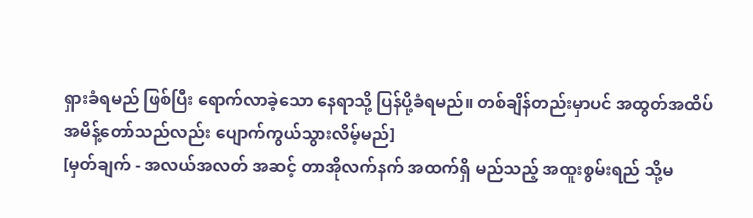ရှားခံရမည် ဖြစ်ပြီး ရောက်လာခဲ့သော နေရာသို့ ပြန်ပို့ခံရမည်။ တစ်ချိန်တည်းမှာပင် အထွတ်အထိပ် အမိန့်တော်သည်လည်း ပျောက်ကွယ်သွားလိမ့်မည်]
[မှတ်ချက် - အလယ်အလတ် အဆင့် တာအိုလက်နက် အထက်ရှိ မည်သည့် အထူးစွမ်းရည် သို့မ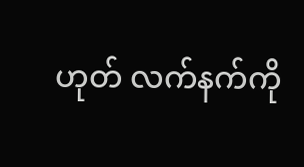ဟုတ် လက်နက်ကို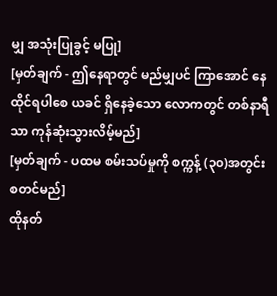မျှ အသုံးပြုခွင့် မပြု]
[မှတ်ချက် - ဤနေရာတွင် မည်မျှပင် ကြာအောင် နေထိုင်ရပါစေ ယခင် ရှိနေခဲ့သော လောကတွင် တစ်နာရီသာ ကုန်ဆုံးသွားလိမ့်မည်]
[မှတ်ချက် - ပထမ စမ်းသပ်မှုကို စက္ကန့် (၃၀)အတွင်း စတင်မည်]
ထိုနတ်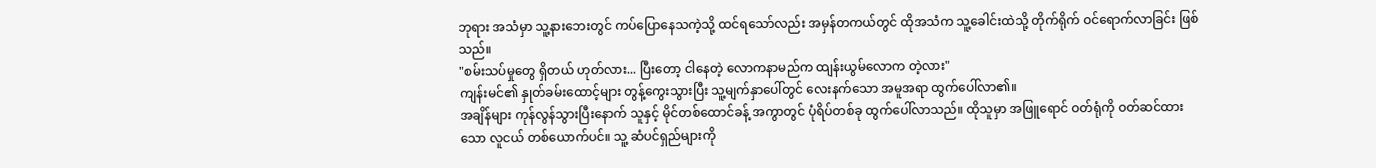ဘုရား အသံမှာ သူ့နားဘေးတွင် ကပ်ပြောနေသကဲ့သို့ ထင်ရသော်လည်း အမှန်တကယ်တွင် ထိုအသံက သူ့ခေါင်းထဲသို့ တိုက်ရိုက် ဝင်ရောက်လာခြင်း ဖြစ်သည်။
"စမ်းသပ်မှုတွေ ရှိတယ် ဟုတ်လား... ပြီးတော့ ငါနေတဲ့ လောကနာမည်က ထျန်းယွမ်လောက တဲ့လား"
ကျန်းမင်၏ နှုတ်ခမ်းထောင့်များ တွန့်ကွေးသွားပြီး သူ့မျက်နှာပေါ်တွင် လေးနက်သော အမူအရာ ထွက်ပေါ်လာ၏။
အချိန်များ ကုန်လွန်သွားပြီးနောက် သူနှင့် မိုင်တစ်ထောင်ခန့် အကွာတွင် ပုံရိပ်တစ်ခု ထွက်ပေါ်လာသည်။ ထိုသူမှာ အဖြူရောင် ဝတ်ရုံကို ဝတ်ဆင်ထားသော လူငယ် တစ်ယောက်ပင်။ သူ့ ဆံပင်ရှည်များကို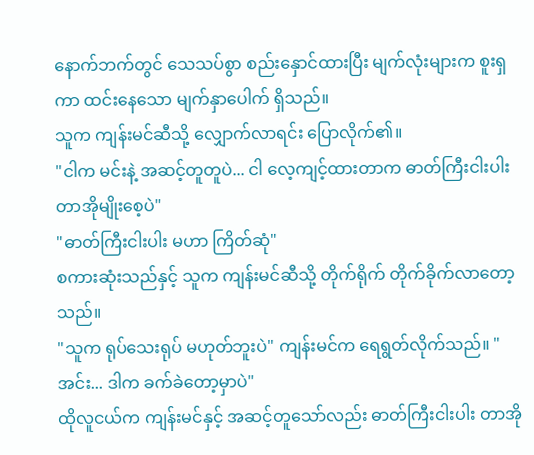နောက်ဘက်တွင် သေသပ်စွာ စည်းနှောင်ထားပြီး မျက်လုံးများက စူးရှကာ ထင်းနေသော မျက်နှာပေါက် ရှိသည်။
သူက ကျန်းမင်ဆီသို့ လျှောက်လာရင်း ပြောလိုက်၏။
"ငါက မင်းနဲ့ အဆင့်တူတူပဲ... ငါ လေ့ကျင့်ထားတာက ဓာတ်ကြီးငါးပါး တာအိုမျိုးစေ့ပဲ"
"ဓာတ်ကြီးငါးပါး မဟာ ကြိတ်ဆုံ"
စကားဆုံးသည်နှင့် သူက ကျန်းမင်ဆီသို့ တိုက်ရိုက် တိုက်ခိုက်လာတော့သည်။
"သူက ရုပ်သေးရုပ် မဟုတ်ဘူးပဲ" ကျန်းမင်က ရေရွတ်လိုက်သည်။ "အင်း... ဒါက ခက်ခဲတော့မှာပဲ"
ထိုလူငယ်က ကျန်းမင်နှင့် အဆင့်တူသော်လည်း ဓာတ်ကြီးငါးပါး တာအို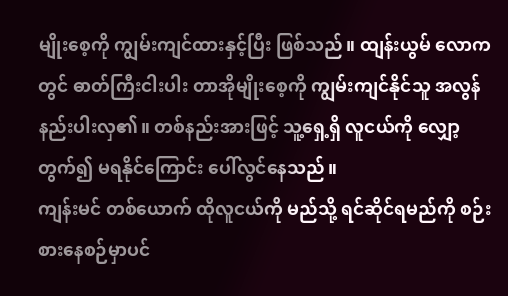မျိုးစေ့ကို ကျွမ်းကျင်ထားနှင့်ပြီး ဖြစ်သည်။ ထျန်းယွမ် လောကတွင် ဓာတ်ကြီးငါးပါး တာအိုမျိုးစေ့ကို ကျွမ်းကျင်နိုင်သူ အလွန် နည်းပါးလှ၏။ တစ်နည်းအားဖြင့် သူ့ရှေ့ရှိ လူငယ်ကို လျှော့တွက်၍ မရနိုင်ကြောင်း ပေါ်လွင်နေသည်။
ကျန်းမင် တစ်ယောက် ထိုလူငယ်ကို မည်သို့ ရင်ဆိုင်ရမည်ကို စဉ်းစားနေစဉ်မှာပင်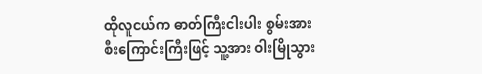ထိုလူငယ်က ဓာတ်ကြီးငါးပါး စွမ်းအား စီးကြောင်းကြီးဖြင့် သူ့အား ဝါးမြိုသွား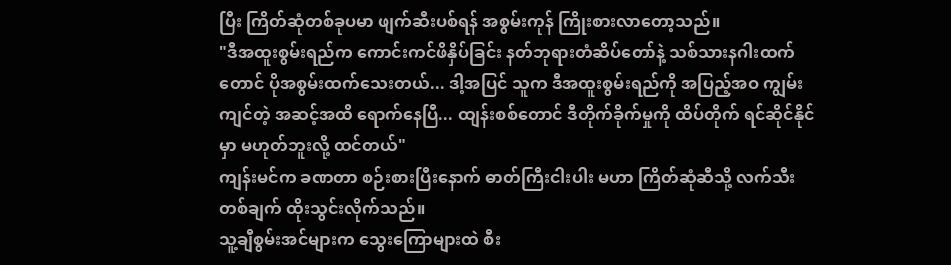ပြီး ကြိတ်ဆုံတစ်ခုပမာ ဖျက်ဆီးပစ်ရန် အစွမ်းကုန် ကြိုးစားလာတော့သည်။
"ဒီအထူးစွမ်းရည်က ကောင်းကင်ဖိနှိပ်ခြင်း နတ်ဘုရားတံဆိပ်တော်နဲ့ သစ်သားနဂါးထက်တောင် ပိုအစွမ်းထက်သေးတယ်... ဒါ့အပြင် သူက ဒီအထူးစွမ်းရည်ကို အပြည့်အဝ ကျွမ်းကျင်တဲ့ အဆင့်အထိ ရောက်နေပြီ... ထျန်းစစ်တောင် ဒီတိုက်ခိုက်မှုကို ထိပ်တိုက် ရင်ဆိုင်နိုင်မှာ မဟုတ်ဘူးလို့ ထင်တယ်"
ကျန်းမင်က ခဏတာ စဉ်းစားပြီးနောက် ဓာတ်ကြီးငါးပါး မဟာ ကြိတ်ဆုံဆီသို့ လက်သီးတစ်ချက် ထိုးသွင်းလိုက်သည်။
သူ့ချီစွမ်းအင်များက သွေးကြောများထဲ စီး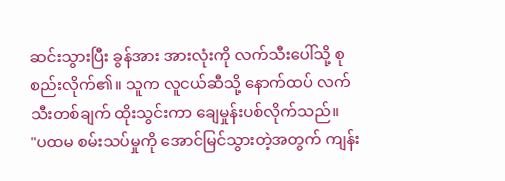ဆင်းသွားပြီး ခွန်အား အားလုံးကို လက်သီးပေါ်သို့ စုစည်းလိုက်၏။ သူက လူငယ်ဆီသို့ နောက်ထပ် လက်သီးတစ်ချက် ထိုးသွင်းကာ ချေမှုန်းပစ်လိုက်သည်။
"ပထမ စမ်းသပ်မှုကို အောင်မြင်သွားတဲ့အတွက် ကျန်း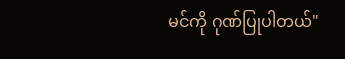မင်ကို ဂုဏ်ပြုပါတယ်"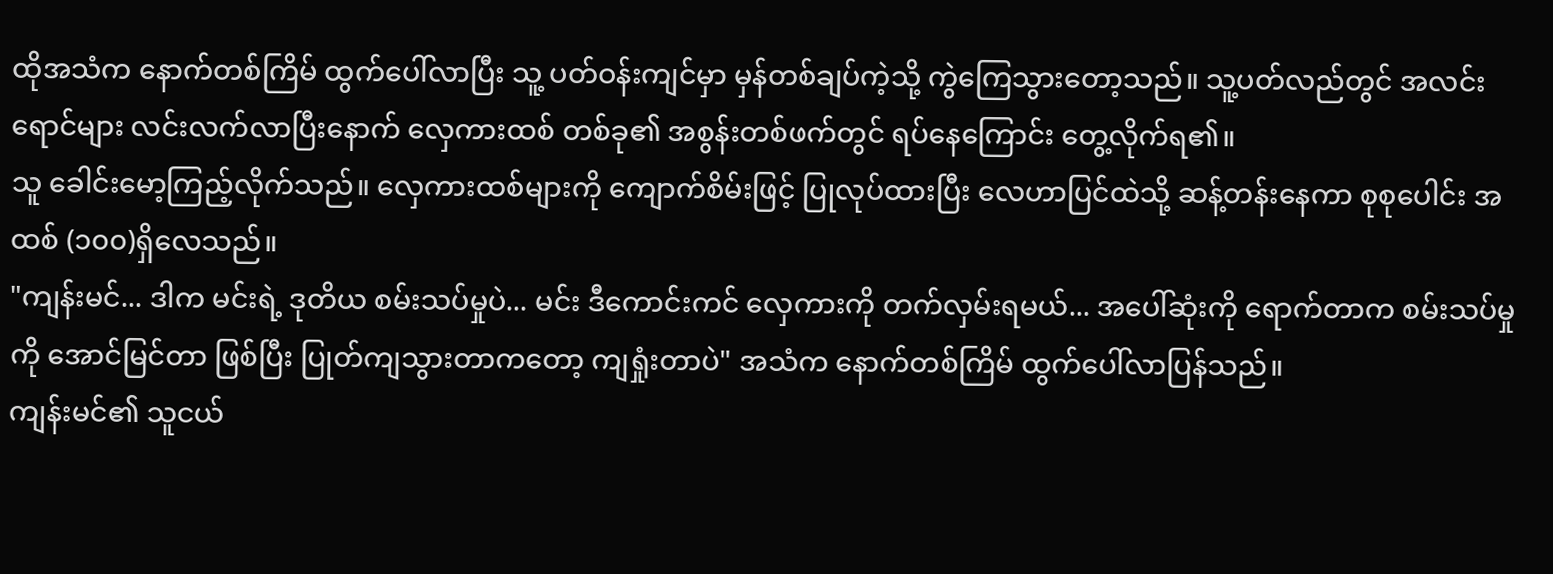ထိုအသံက နောက်တစ်ကြိမ် ထွက်ပေါ်လာပြီး သူ့ ပတ်ဝန်းကျင်မှာ မှန်တစ်ချပ်ကဲ့သို့ ကွဲကြေသွားတော့သည်။ သူ့ပတ်လည်တွင် အလင်းရောင်များ လင်းလက်လာပြီးနောက် လှေကားထစ် တစ်ခု၏ အစွန်းတစ်ဖက်တွင် ရပ်နေကြောင်း တွေ့လိုက်ရ၏။
သူ ခေါင်းမော့ကြည့်လိုက်သည်။ လှေကားထစ်များကို ကျောက်စိမ်းဖြင့် ပြုလုပ်ထားပြီး လေဟာပြင်ထဲသို့ ဆန့်တန်းနေကာ စုစုပေါင်း အထစ် (၁၀၀)ရှိလေသည်။
"ကျန်းမင်... ဒါက မင်းရဲ့ ဒုတိယ စမ်းသပ်မှုပဲ... မင်း ဒီကောင်းကင် လှေကားကို တက်လှမ်းရမယ်... အပေါ်ဆုံးကို ရောက်တာက စမ်းသပ်မှုကို အောင်မြင်တာ ဖြစ်ပြီး ပြုတ်ကျသွားတာကတော့ ကျရှုံးတာပဲ" အသံက နောက်တစ်ကြိမ် ထွက်ပေါ်လာပြန်သည်။
ကျန်းမင်၏ သူငယ်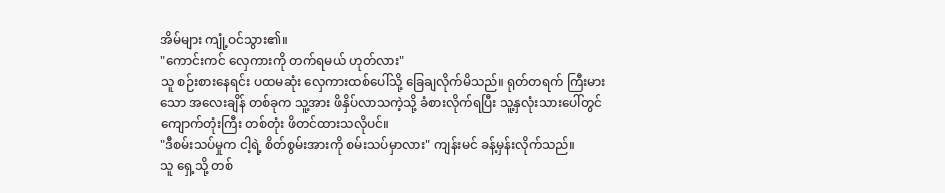အိမ်များ ကျုံ့ဝင်သွား၏။
"ကောင်းကင် လှေကားကို တက်ရမယ် ဟုတ်လား"
သူ စဉ်းစားနေရင်း ပထမဆုံး လှေကားထစ်ပေါ်သို့ ခြေချလိုက်မိသည်။ ရုတ်တရက် ကြီးမားသော အလေးချိန် တစ်ခုက သူ့အား ဖိနှိပ်လာသကဲ့သို့ ခံစားလိုက်ရပြီး သူ့နှလုံးသားပေါ်တွင် ကျောက်တုံးကြီး တစ်တုံး ဖိတင်ထားသလိုပင်။
"ဒီစမ်းသပ်မှုက ငါ့ရဲ့ စိတ်စွမ်းအားကို စမ်းသပ်မှာလား" ကျန်းမင် ခန့်မှန်းလိုက်သည်။
သူ ရှေ့သို့ တစ်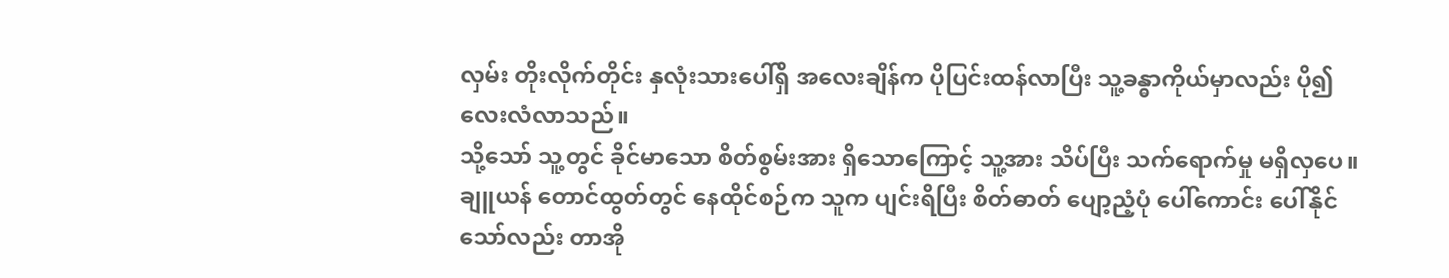လှမ်း တိုးလိုက်တိုင်း နှလုံးသားပေါ်ရှိ အလေးချိန်က ပိုပြင်းထန်လာပြီး သူ့ခန္ဓာကိုယ်မှာလည်း ပို၍ လေးလံလာသည်။
သို့သော် သူ့တွင် ခိုင်မာသော စိတ်စွမ်းအား ရှိသောကြောင့် သူ့အား သိပ်ပြီး သက်ရောက်မှု မရှိလှပေ။
ချူယန် တောင်ထွတ်တွင် နေထိုင်စဉ်က သူက ပျင်းရိပြီး စိတ်ဓာတ် ပျော့ညံ့ပုံ ပေါ်ကောင်း ပေါ်နိုင်သော်လည်း တာအို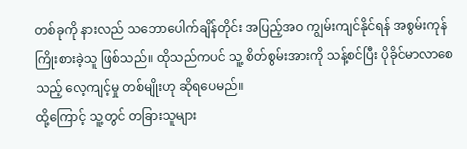တစ်ခုကို နားလည် သဘောပေါက်ချိန်တိုင်း အပြည့်အဝ ကျွမ်းကျင်နိုင်ရန် အစွမ်းကုန် ကြိုးစားခဲ့သူ ဖြစ်သည်။ ထိုသည်ကပင် သူ့ စိတ်စွမ်းအားကို သန့်စင်ပြီး ပိုခိုင်မာလာစေသည့် လေ့ကျင့်မှု တစ်မျိုးဟု ဆိုရပေမည်။
ထို့ကြောင့် သူ့တွင် တခြားသူများ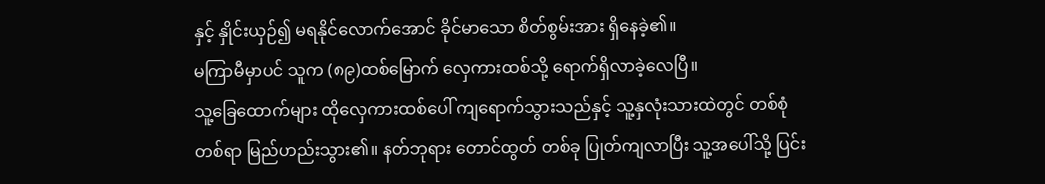နှင့် နှိုင်းယှဉ်၍ မရနိုင်လောက်အောင် ခိုင်မာသော စိတ်စွမ်းအား ရှိနေခဲ့၏။
မကြာမီမှာပင် သူက (၈၉)ထစ်မြောက် လှေကားထစ်သို့ ရောက်ရှိလာခဲ့လေပြီ။
သူ့ခြေထောက်များ ထိုလှေကားထစ်ပေါ် ကျရောက်သွားသည်နှင့် သူ့နှလုံးသားထဲတွင် တစ်စုံတစ်ရာ မြည်ဟည်းသွား၏။ နတ်ဘုရား တောင်ထွတ် တစ်ခု ပြုတ်ကျလာပြီး သူ့အပေါ်သို့ ပြင်း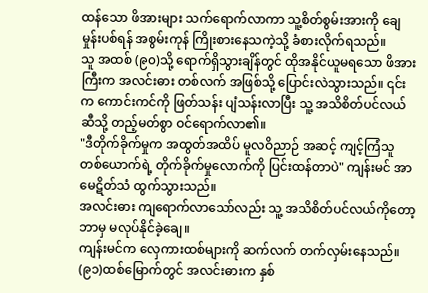ထန်သော ဖိအားများ သက်ရောက်လာကာ သူ့စိတ်စွမ်းအားကို ချေမှုန်းပစ်ရန် အစွမ်းကုန် ကြိုးစားနေသကဲ့သို့ ခံစားလိုက်ရသည်။
သူ အထစ် (၉၀)သို့ ရောက်ရှိသွားချိန်တွင် ထိုအနိုင်ယူမရသော ဖိအားကြီးက အလင်းဓား တစ်လက် အဖြစ်သို့ ပြောင်းလဲသွားသည်။ ၎င်းက ကောင်းကင်ကို ဖြတ်သန်း ပျံသန်းလာပြီး သူ့ အသိစိတ်ပင်လယ်ဆီသို့ တည့်မတ်စွာ ဝင်ရောက်လာ၏။
"ဒီတိုက်ခိုက်မှုက အထွတ်အထိပ် မူလဝိညာဉ် အဆင့် ကျင့်ကြံသူ တစ်ယောက်ရဲ့ တိုက်ခိုက်မှုလောက်ကို ပြင်းထန်တာပဲ" ကျန်းမင် အာမေဋိတ်သံ ထွက်သွားသည်။
အလင်းဓား ကျရောက်လာသော်လည်း သူ့ အသိစိတ်ပင်လယ်ကိုတော့ ဘာမှ မလုပ်နိုင်ခဲ့ချေ။
ကျန်းမင်က လှေကားထစ်များကို ဆက်လက် တက်လှမ်းနေသည်။
(၉၁)ထစ်မြောက်တွင် အလင်းဓားက နှစ်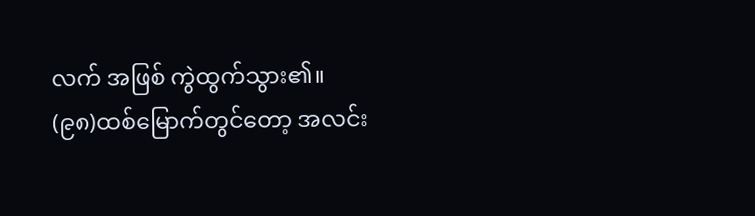လက် အဖြစ် ကွဲထွက်သွား၏။
(၉၈)ထစ်မြောက်တွင်တော့ အလင်း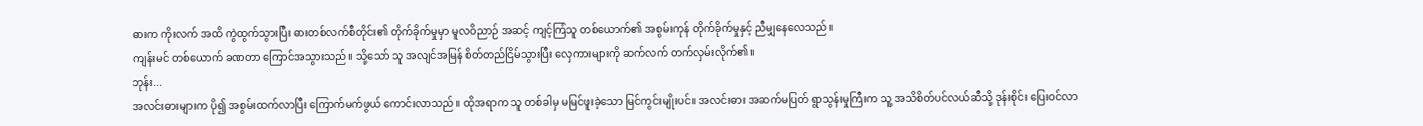ဓားက ကိုးလက် အထိ ကွဲထွက်သွားပြီး ဓားတစ်လက်စီတိုင်း၏ တိုက်ခိုက်မှုမှာ မူလဝိညာဉ် အဆင့် ကျင့်ကြံသူ တစ်ယောက်၏ အစွမ်းကုန် တိုက်ခိုက်မှုနှင့် ညီမျှနေလေသည်။
ကျန်းမင် တစ်ယောက် ခဏတာ ကြောင်အသွားသည်။ သို့သော် သူ အလျင်အမြန် စိတ်တည်ငြိမ်သွားပြီး လှေကားများကို ဆက်လက် တက်လှမ်းလိုက်၏။
ဘုန်း...
အလင်းဓားများက ပို၍ အစွမ်းထက်လာပြီး ကြောက်မက်ဖွယ် ကောင်းလာသည်။ ထိုအရာက သူ တစ်ခါမှ မမြင်ဖူးခဲ့သော မြင်ကွင်းမျိုးပင်။ အလင်းဓား အဆက်မပြတ် ရွာသွန်းမှုကြီးက သူ့ အသိစိတ်ပင်လယ်ဆီသို့ ဒုန်းစိုင်း ပြေးဝင်လာ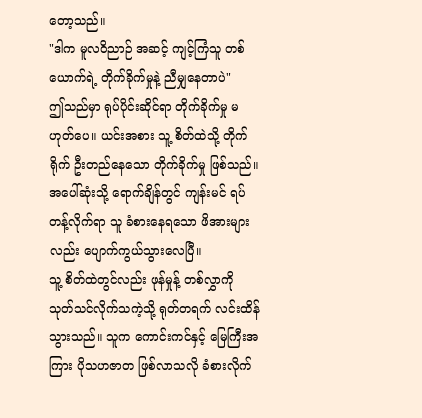တော့သည်။
"ဒါက မူလဝိညာဉ် အဆင့် ကျင့်ကြံသူ တစ်ယောက်ရဲ့ တိုက်ခိုက်မှုနဲ့ ညီမျှနေတာပဲ"
ဤသည်မှာ ရုပ်ပိုင်းဆိုင်ရာ တိုက်ခိုက်မှု မဟုတ်ပေ။ ယင်းအစား သူ့ စိတ်ထဲသို့ တိုက်ရိုက် ဦးတည်နေသော တိုက်ခိုက်မှု ဖြစ်သည်။
အပေါ်ဆုံးသို့ ရောက်ချိန်တွင် ကျန်းမင် ရပ်တန့်လိုက်ရာ သူ ခံစားနေရသော ဖိအားများလည်း ပျောက်ကွယ်သွားလေပြီ။
သူ့ စိတ်ထဲတွင်လည်း ဖုန်မှုန့် တစ်လွှာကို သုတ်သင်လိုက်သကဲ့သို့ ရုတ်တရက် လင်းထိန်သွားသည်။ သူက ကောင်းကင်နှင့် မြေကြီးအကြား ပိုသဟဇာတ ဖြစ်လာသလို ခံစားလိုက်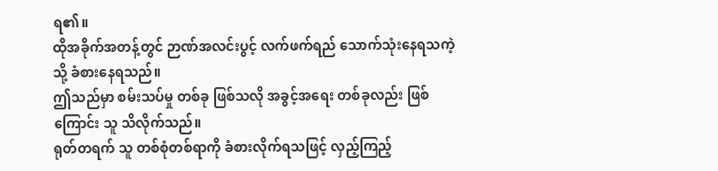ရ၏။
ထိုအခိုက်အတန့်တွင် ဉာဏ်အလင်းပွင့် လက်ဖက်ရည် သောက်သုံးနေရသကဲ့သို့ ခံစားနေရသည်။
ဤသည်မှာ စမ်းသပ်မှု တစ်ခု ဖြစ်သလို အခွင့်အရေး တစ်ခုလည်း ဖြစ်ကြောင်း သူ သိလိုက်သည်။
ရုတ်တရက် သူ တစ်စုံတစ်ရာကို ခံစားလိုက်ရသဖြင့် လှည့်ကြည့်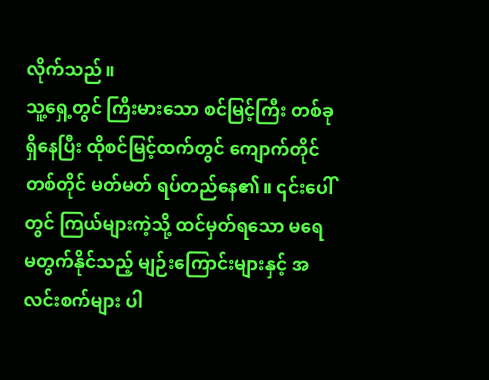လိုက်သည်။
သူ့ရှေ့တွင် ကြီးမားသော စင်မြင့်ကြီး တစ်ခု ရှိနေပြီး ထိုစင်မြင့်ထက်တွင် ကျောက်တိုင် တစ်တိုင် မတ်မတ် ရပ်တည်နေ၏။ ၎င်းပေါ်တွင် ကြယ်များကဲ့သို့ ထင်မှတ်ရသော မရေမတွက်နိုင်သည့် မျဉ်းကြောင်းများနှင့် အလင်းစက်များ ပါ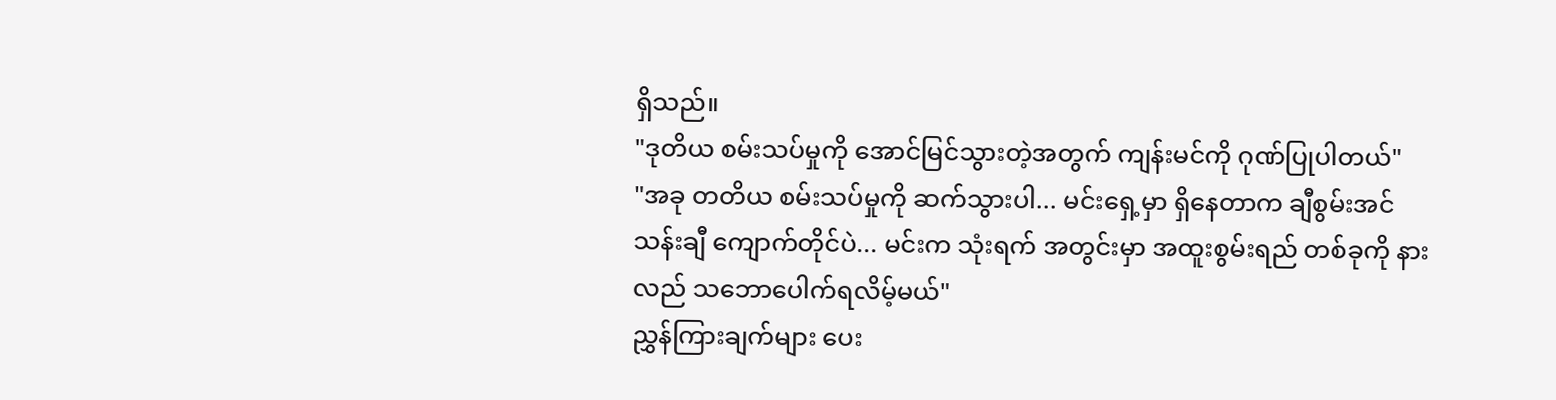ရှိသည်။
"ဒုတိယ စမ်းသပ်မှုကို အောင်မြင်သွားတဲ့အတွက် ကျန်းမင်ကို ဂုဏ်ပြုပါတယ်"
"အခု တတိယ စမ်းသပ်မှုကို ဆက်သွားပါ... မင်းရှေ့မှာ ရှိနေတာက ချီစွမ်းအင် သန်းချီ ကျောက်တိုင်ပဲ... မင်းက သုံးရက် အတွင်းမှာ အထူးစွမ်းရည် တစ်ခုကို နားလည် သဘောပေါက်ရလိမ့်မယ်"
ညွှန်ကြားချက်များ ပေး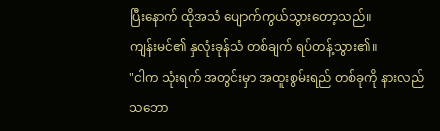ပြီးနောက် ထိုအသံ ပျောက်ကွယ်သွားတော့သည်။
ကျန်းမင်၏ နှလုံးခုန်သံ တစ်ချက် ရပ်တန့်သွား၏။
"ငါက သုံးရက် အတွင်းမှာ အထူးစွမ်းရည် တစ်ခုကို နားလည် သဘော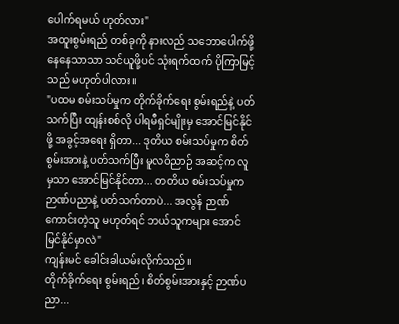ပေါက်ရမယ် ဟုတ်လား"
အထူးစွမ်းရည် တစ်ခုကို နားလည် သဘောပေါက်ဖို့ နေနေသာသာ သင်ယူဖို့ပင် သုံးရက်ထက် ပိုကြာမြင့်သည် မဟုတ်ပါလား။
"ပထမ စမ်းသပ်မှုက တိုက်ခိုက်ရေး စွမ်းရည်နဲ့ ပတ်သက်ပြီး ထျန်းစစ်လို ပါရမီရှင်မျိုးမှ အောင်မြင်နိုင်ဖို့ အခွင့်အရေး ရှိတာ... ဒုတိယ စမ်းသပ်မှုက စိတ်စွမ်းအားနဲ့ ပတ်သက်ပြီး မူလဝိညာဉ် အဆင့်က လူမှသာ အောင်မြင်နိုင်တာ... တတိယ စမ်းသပ်မှုက ဉာဏ်ပညာနဲ့ ပတ်သက်တာပဲ... အလွန် ဉာဏ်ကောင်းတဲ့သူ မဟုတ်ရင် ဘယ်သူကများ အောင်မြင်နိုင်မှာလဲ"
ကျန်းမင် ခေါင်းခါယမ်းလိုက်သည်။
တိုက်ခိုက်ရေး စွမ်းရည်၊ စိတ်စွမ်းအားနှင့် ဉာဏ်ပညာ...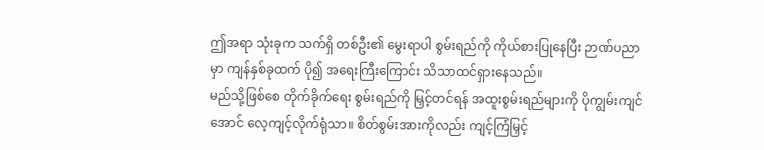ဤအရာ သုံးခုက သက်ရှိ တစ်ဦး၏ မွေးရာပါ စွမ်းရည်ကို ကိုယ်စားပြုနေပြီး ဉာဏ်ပညာမှာ ကျန်နှစ်ခုထက် ပို၍ အရေးကြီးကြောင်း သိသာထင်ရှားနေသည်။
မည်သို့ဖြစ်စေ တိုက်ခိုက်ရေး စွမ်းရည်ကို မြှင့်တင်ရန် အထူးစွမ်းရည်များကို ပိုကျွမ်းကျင်အောင် လေ့ကျင့်လိုက်ရုံသာ။ စိတ်စွမ်းအားကိုလည်း ကျင့်ကြံမြှင့်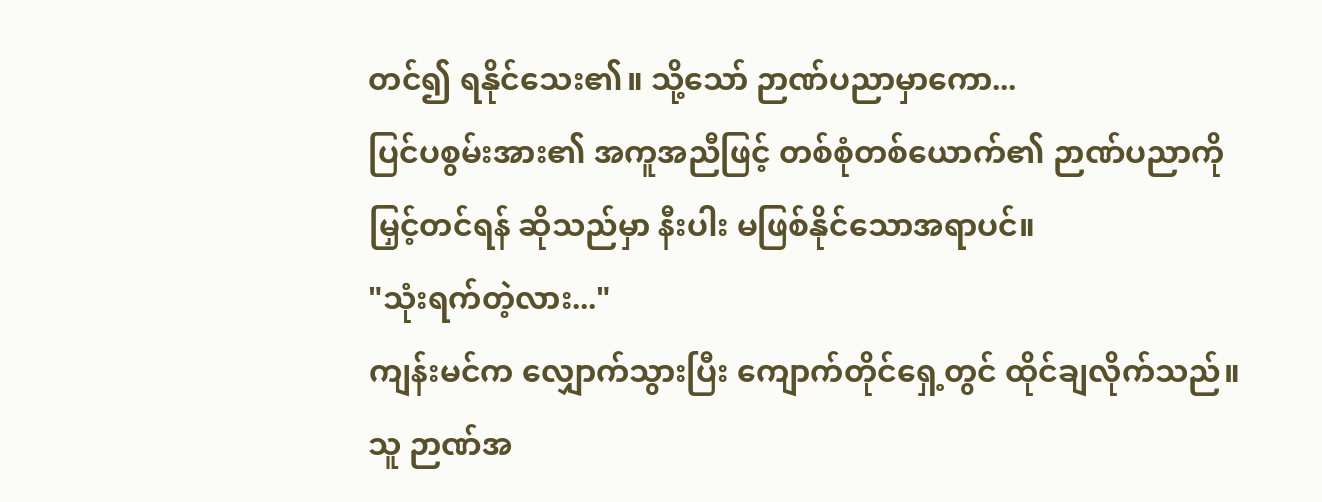တင်၍ ရနိုင်သေး၏။ သို့သော် ဉာဏ်ပညာမှာကော...
ပြင်ပစွမ်းအား၏ အကူအညီဖြင့် တစ်စုံတစ်ယောက်၏ ဉာဏ်ပညာကို မြှင့်တင်ရန် ဆိုသည်မှာ နီးပါး မဖြစ်နိုင်သောအရာပင်။
"သုံးရက်တဲ့လား..."
ကျန်းမင်က လျှောက်သွားပြီး ကျောက်တိုင်ရှေ့တွင် ထိုင်ချလိုက်သည်။ သူ ဉာဏ်အ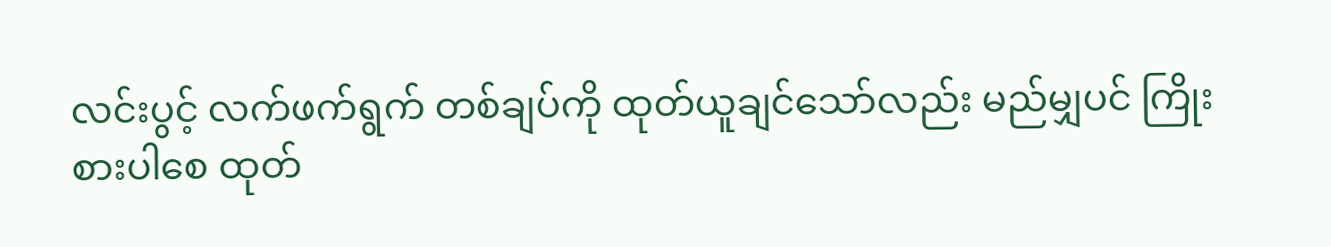လင်းပွင့် လက်ဖက်ရွက် တစ်ချပ်ကို ထုတ်ယူချင်သော်လည်း မည်မျှပင် ကြိုးစားပါစေ ထုတ်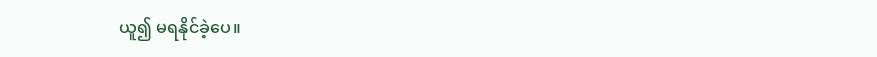ယူ၍ မရနိုင်ခဲ့ပေ။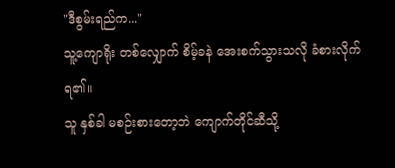"ဒီစွမ်းရည်က..."
သူ့ကျောရိုး တစ်လျှောက် စိမ့်ခနဲ အေးစက်သွားသလို ခံစားလိုက်ရ၏။
သူ နှစ်ခါ မစဉ်းစားတော့ဘဲ ကျောက်တိုင်ဆီသို့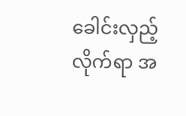ခေါင်းလှည့်လိုက်ရာ အ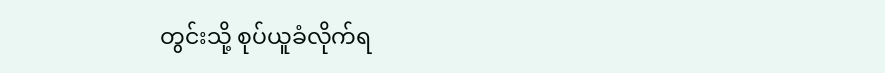တွင်းသို့ စုပ်ယူခံလိုက်ရ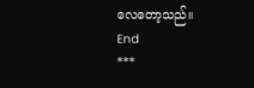လေတော့သည်။
End
***